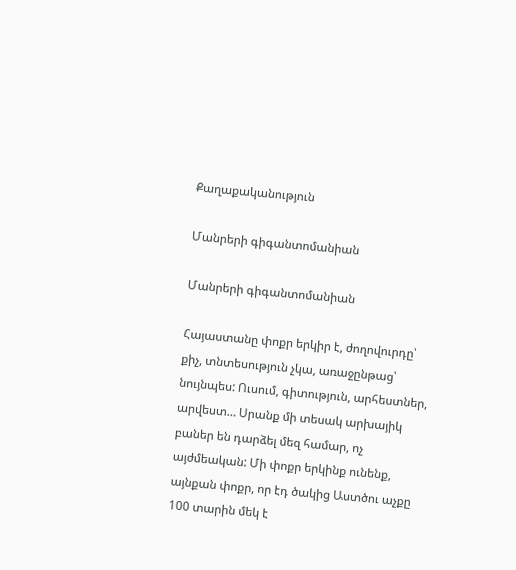Քաղաքականություն

Մանրերի գիգանտոմանիան

Մանրերի գիգանտոմանիան

Հայաստանը փոքր երկիր է, ժողովուրդը՝ քիչ, տնտեսություն չկա, առաջընթաց՝ նույնպես: Ուսում, գիտություն, արհեստներ, արվեստ… Սրանք մի տեսակ արխայիկ բաներ են դարձել մեզ համար, ոչ այժմեական: Մի փոքր երկինք ունենք, այնքան փոքր, որ էդ ծակից Աստծու աչքը 100 տարին մեկ է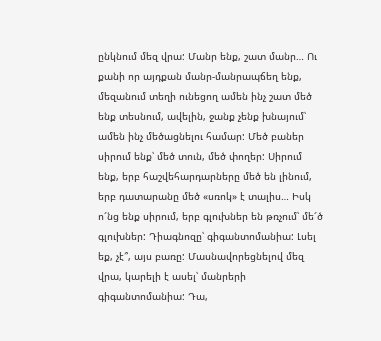ընկնում մեզ վրա: Մանր ենք, շատ մանր… Ու քանի որ այդքան մանր-մանրապճեղ ենք, մեզանում տեղի ունեցող ամեն ինչ շատ մեծ ենք տեսնում, ավելին, ջանք չենք խնայում՝ ամեն ինչ մեծացնելու համար: Մեծ բաներ սիրում ենք՝ մեծ տուն, մեծ փողեր: Սիրում ենք, երբ հաշվեհարդարները մեծ են լինում, երբ դատարանը մեծ «սռոկ» է տալիս… Իսկ ո՜նց ենք սիրում, երբ գլուխներ են թռչում՝ մե՜ծ գլուխներ: Դիագնոզը՝ գիգանտոմանիա: Լսել եք, չէ՞, այս բառը: Մասնավորեցնելով մեզ վրա, կարելի է ասել՝ մանրերի գիգանտոմանիա: Դա,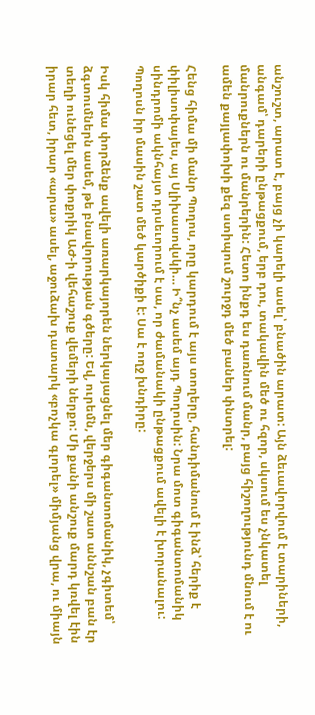անշուշտ, արատ է, բայց չի կարելի ասել՝ բնածին արատ: Այն ձեւավորվում է տարիների, անգամ՝ դարերի ընթացքում, երբ դու, տակավին մեծ ու հզոր, սկսում ես չնկատել մանրուքներն ու մանրերին: Հետո ինքդ ես դառնում մանր, բայց հիշողությունդ մնում է ու ամեն քայլափոխի քեզ ստիպում շուրջդ մեծ բաներ փնտրել:

Հենց հիմա մի մանր Պողոս, որը կարդում է այս տողերը, հանդիմանում է ինձ՝ հերիք է փիլիսոփայես, այ Սլիխասովսկի… Ի՞նչ ասեմ այդ Պողոսին: Նրա մոտ գիգանտոմանիկ սինդրոմի ակնհայտ դրսեւորում է սա, որ ժամանակի ընթացքում ավելի է խորանալու: Պողոսն իր մասին շատ մեծ կարծիքի է: Սա է ողջ խնդիրը:

Իսկ հիմա փորձենք ավելի առարկայորեն ներկայացնել մեր գիգանտոմանիկ, չգիտեմ՝ ձգտումներն ասեմ, թե բնավորության գծերը: Եվ, ուրեմն, վերջերս մի շատ աննշան բան էր տեղի ունեցել մեր փոքրիկ ԱԺ-ի վեհաշուք վեմերի ներքո: Մի քանի անշուք մարդ կռվել էին իրար հետ, իրար «արա» ասել, աջուձախ դատարկ «բոչկա գլորել» միմյանց վրա, ու միայն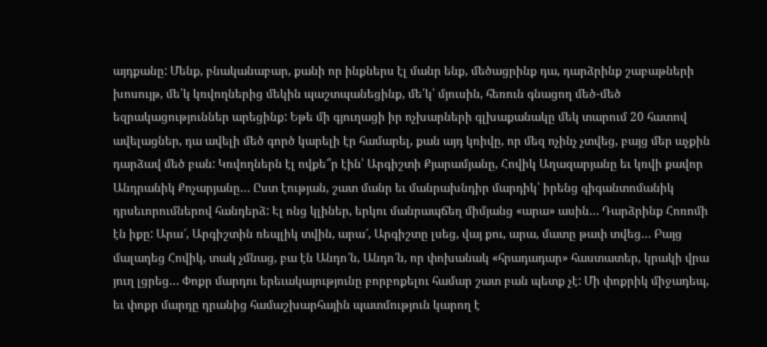այդքանը: Մենք, բնականաբար, քանի որ ինքներս էլ մանր ենք, մեծացրինք դա, դարձրինք շաբաթների խոսույթ, մե՛կ կռվողներից մեկին պաշտպանեցինք, մե՛կ՝ մյուսին, հեռուն գնացող մեծ-մեծ եզրակացություններ արեցինք: Եթե մի գյուղացի իր ոչխարների գլխաքանակը մեկ տարում 20 հատով ավելացներ, դա ավելի մեծ գործ կարելի էր համարել, քան այդ կռիվը, որ մեզ ոչինչ չտվեց, բայց մեր աչքին դարձավ մեծ բան: Կռվողներն էլ ովքե՞ր էին՝ Արգիշտի Քյարամյանը, Հովիկ Աղազարյանը եւ կռվի քավոր Անդրանիկ Քոչարյանը… Ըստ էության, շատ մանր եւ մանրախնդիր մարդիկ՝ իրենց գիգանտոմանիկ դրսեւորումներով հանդերձ: Էլ ոնց կլիներ, երկու մանրապճեղ միմյանց «արա» ասին… Դարձրինք Հոռոմի էն իքը: Արա՜, Արգիշտին ռեպլիկ տվին, արա՜, Արգիշտը լսեց, վայ քու, արա, մատը թափ տվեց… Բայց մալադեց Հովիկ, տակ չմնաց, բա էն Անդո՜ն, Անդո՜ն, որ փոխանակ «հրադադար» հաստատեր, կրակի վրա յուղ լցրեց… Փոքր մարդու երեւակայությունը բորբոքելու համար շատ բան պետք չէ: Մի փոքրիկ միջադեպ, եւ փոքր մարդը դրանից համաշխարհային պատմություն կարող է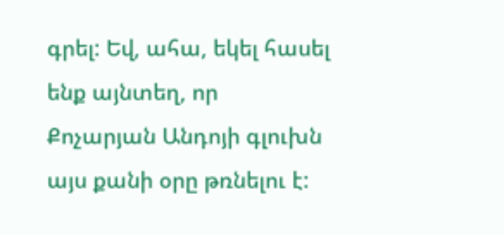գրել: Եվ, ահա, եկել հասել ենք այնտեղ, որ Քոչարյան Անդոյի գլուխն այս քանի օրը թռնելու է: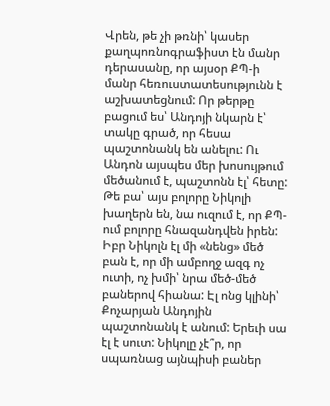Վրեն, թե չի թռնի՝ կասեր քաղպոռնոգրաֆիստ էն մանր դերասանը, որ այսօր ՔՊ-ի մանր հեռուստատեսությունն է աշխատեցնում: Որ թերթը բացում ես՝ Անդոյի նկարն է՝ տակը գրած, որ հեսա պաշտոնանկ են անելու: Ու Անդոն այսպես մեր խոսույթում մեծանում է, պաշտոնն էլ՝ հետը: Թե բա՝ այս բոլորը Նիկոլի խաղերն են, նա ուզում է, որ ՔՊ-ում բոլորը հնազանդվեն իրեն: Իբր Նիկոլն էլ մի «նենց» մեծ բան է, որ մի ամբողջ ազգ ոչ ուտի, ոչ խմի՝ նրա մեծ-մեծ բաներով հիանա: Էլ ոնց կլինի՝ Քոչարյան Անդոյին պաշտոնանկ է անում: Երեւի սա էլ է սուտ: Նիկոլը չէ՞ր, որ սպառնաց այնպիսի բաներ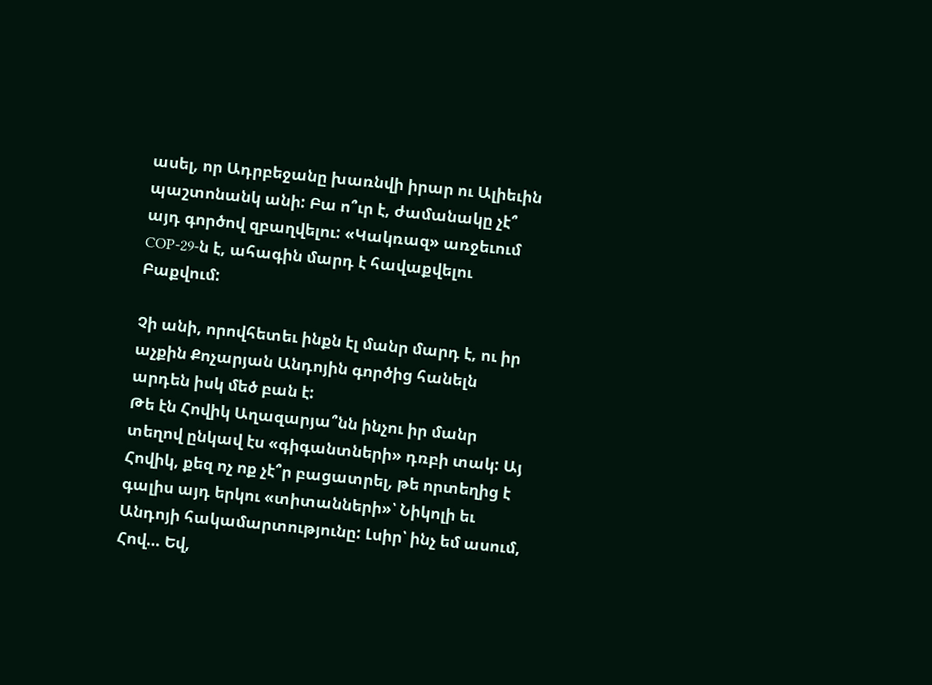ասել, որ Ադրբեջանը խառնվի իրար ու Ալիեւին պաշտոնանկ անի: Բա ո՞ւր է, ժամանակը չէ՞ այդ գործով զբաղվելու: «Կակռազ» առջեւում COP-29-ն է, ահագին մարդ է հավաքվելու Բաքվում:

Չի անի, որովհետեւ ինքն էլ մանր մարդ է, ու իր աչքին Քոչարյան Անդոյին գործից հանելն արդեն իսկ մեծ բան է:
Թե էն Հովիկ Աղազարյա՞նն ինչու իր մանր տեղով ընկավ էս «գիգանտների» դռբի տակ: Այ Հովիկ, քեզ ոչ ոք չէ՞ր բացատրել, թե որտեղից է գալիս այդ երկու «տիտանների»՝ Նիկոլի եւ Անդոյի հակամարտությունը: Լսիր՝ ինչ եմ ասում, Հով… Եվ,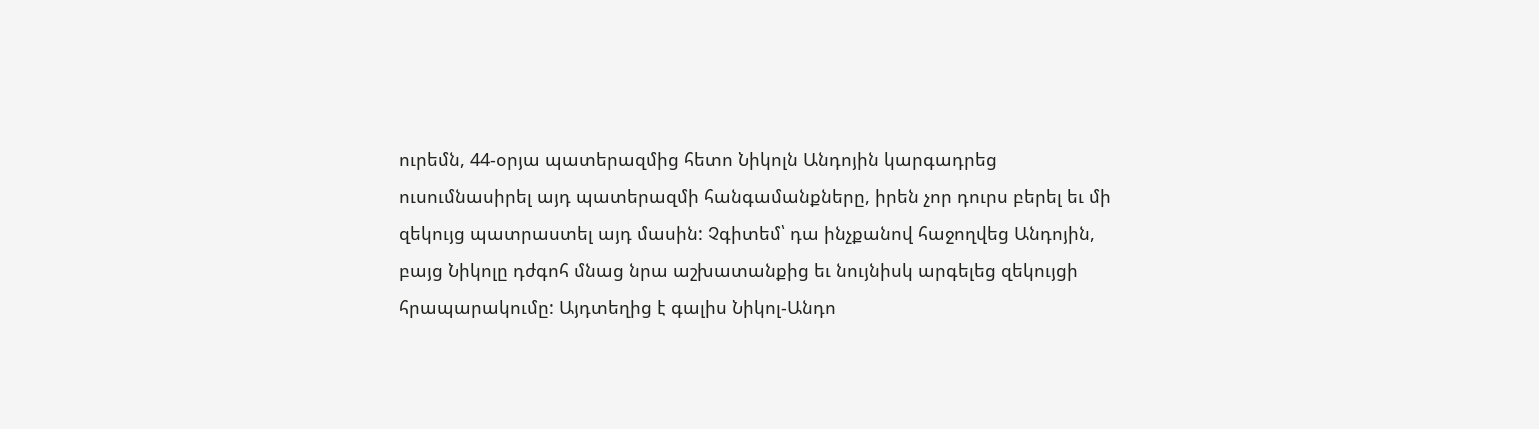ուրեմն, 44-օրյա պատերազմից հետո Նիկոլն Անդոյին կարգադրեց ուսումնասիրել այդ պատերազմի հանգամանքները, իրեն չոր դուրս բերել եւ մի զեկույց պատրաստել այդ մասին: Չգիտեմ՝ դա ինչքանով հաջողվեց Անդոյին, բայց Նիկոլը դժգոհ մնաց նրա աշխատանքից եւ նույնիսկ արգելեց զեկույցի հրապարակումը: Այդտեղից է գալիս Նիկոլ-Անդո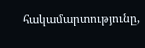հակամարտությունը,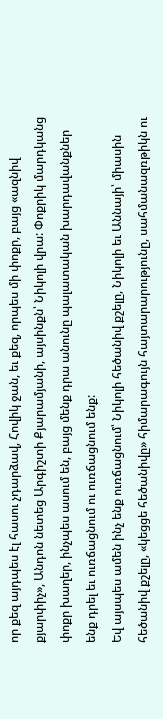որ քեզ այդպես էլ հասու չդարձավ, Հովիկ ջան, եւ քեզ, որպես մի փոքր, բայց «ազնիվ քյարփիչ», Անդոն նետեց Արգիշտի Քյարամյանի, այսինքն՝ Նիկոլի վրա: Փոքրիկ մարդկանց փոքր խաղեր, ինչպես ասում են, բայց մենք դրա անունը պալատական խարդավանքներ ենք դրել եւ ուռճացնում ու ուռճացնում ենք:
Եվ այսպես ամեն ինչ ենք ուռճացնում՝ Նիկոլի հեծանիվ քշելը, Նիկոլի եւ Աննայի՝ միասին հեծանիվ քշելը, «կեցցե հեծանիվը» հիմարագույն հայտարարությունը, սահմանազռթիկն ու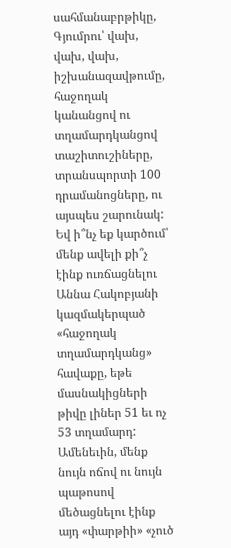սահմանաբրթիկը, Գյումրու՝ վախ, վախ, վախ, իշխանազավթումը, հաջողակ կանանցով ու տղամարդկանցով տաշիտուշիները, տրանսպորտի 100 դրամանոցները, ու այսպես շարունակ: Եվ ի՞նչ եք կարծում՝ մենք ավելի քի՞չ էինք ուռճացնելու Աննա Հակոբյանի կազմակերպած «հաջողակ տղամարդկանց» հավաքը, եթե մասնակիցների թիվը լիներ 51 եւ ոչ 53 տղամարդ: Ամենեւին, մենք նույն ոճով ու նույն պաթոսով մեծացնելու էինք այդ «փարթիի» «չուծ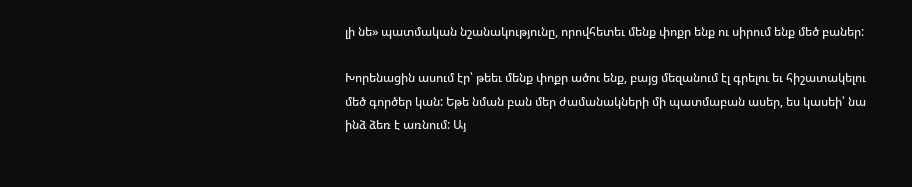լի նե» պատմական նշանակությունը, որովհետեւ մենք փոքր ենք ու սիրում ենք մեծ բաներ:

Խորենացին ասում էր՝ թեեւ մենք փոքր ածու ենք, բայց մեզանում էլ գրելու եւ հիշատակելու մեծ գործեր կան: Եթե նման բան մեր ժամանակների մի պատմաբան ասեր, ես կասեի՝ նա ինձ ձեռ է առնում: Այ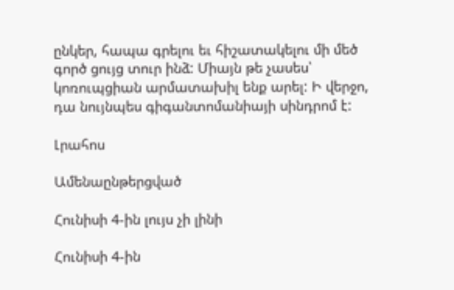ընկեր, հապա գրելու եւ հիշատակելու մի մեծ գործ ցույց տուր ինձ: Միայն թե չասես՝ կոռուպցիան արմատախիլ ենք արել: Ի վերջո, դա նույնպես գիգանտոմանիայի սինդրոմ է:

Լրահոս

Ամենաընթերցված

Հունիսի 4-ին լույս չի լինի

Հունիսի 4-ին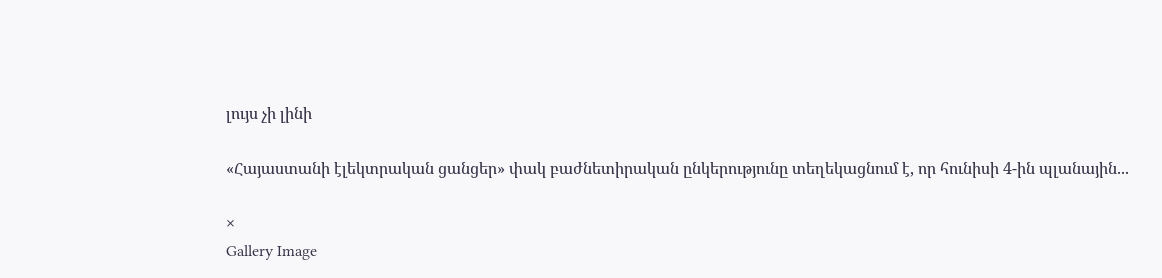լույս չի լինի

«Հայաստանի էլեկտրական ցանցեր» փակ բաժնետիրական ընկերությունը տեղեկացնում է, որ հունիսի 4-ին պլանային...

×
Gallery Image